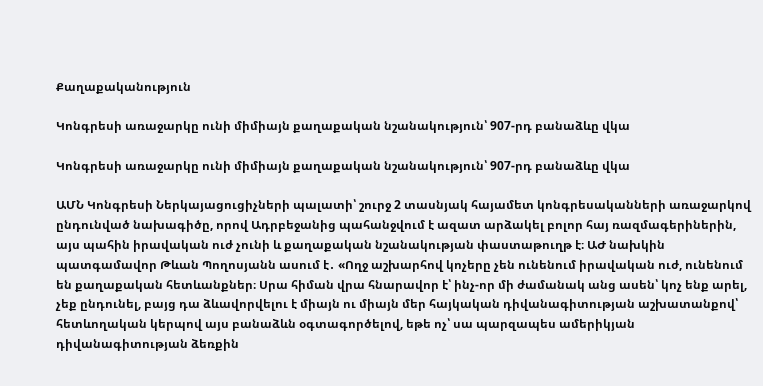Քաղաքականություն

Կոնգրեսի առաջարկը ունի միմիայն քաղաքական նշանակություն՝ 907-րդ բանաձևը վկա

Կոնգրեսի առաջարկը ունի միմիայն քաղաքական նշանակություն՝ 907-րդ բանաձևը վկա

ԱՄՆ Կոնգրեսի Ներկայացուցիչների պալատի՝ շուրջ 2 տասնյակ հայամետ կոնգրեսականների առաջարկով ընդունված նախագիծը, որով Ադրբեջանից պահանջվում է ազատ արձակել բոլոր հայ ռազմագերիներին, այս պահին իրավական ուժ չունի և քաղաքական նշանակության փաստաթուղթ է։ ԱԺ նախկին պատգամավոր Թևան Պողոսյանն ասում է․ «Ողջ աշխարհով կոչերը չեն ունենում իրավական ուժ, ունենում են քաղաքական հետևանքներ։ Սրա հիման վրա հնարավոր է՝ ինչ-որ մի ժամանակ անց ասեն՝ կոչ ենք արել, չեք ընդունել, բայց դա ձևավորվելու է միայն ու միայն մեր հայկական դիվանագիտության աշխատանքով՝ հետևողական կերպով այս բանաձևն օգտագործելով, եթե ոչ՝ սա պարզապես ամերիկյան դիվանագիտության ձեռքին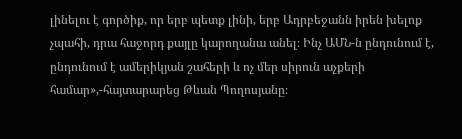լինելու է գործիք, որ երբ պետք լինի, երբ Ադրբեջանն իրեն խելոք չպահի, դրա հաջորդ քայլը կարողանա անել։ Ինչ ԱՄՆ-ն ընդունում է, ընդունում է ամերիկյան շահերի և ոչ մեր սիրուն աչքերի համար»,-հայտարարեց Թևան Պողոսյանը։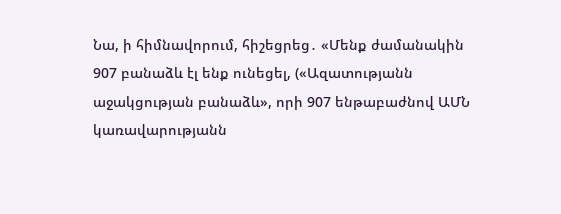Նա, ի հիմնավորում, հիշեցրեց․ «Մենք ժամանակին 907 բանաձև էլ ենք ունեցել, («Ազատությանն աջակցության բանաձև», որի 907 ենթաբաժնով ԱՄՆ կառավարությանն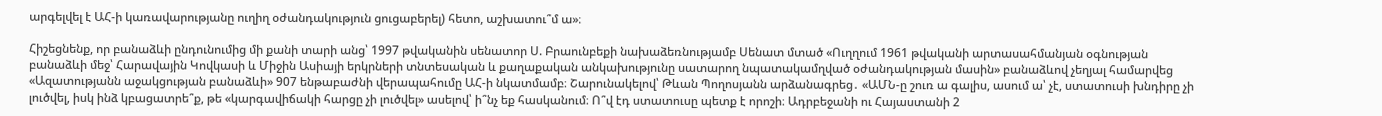արգելվել է ԱՀ-ի կառավարությանը ուղիղ օժանդակություն ցուցաբերել) հետո, աշխատու՞մ ա»։

Հիշեցնենք, որ բանաձևի ընդունումից մի քանի տարի անց՝ 1997 թվականին սենատոր Ս. Բրաունբեքի նախաձեռնությամբ Սենատ մտած «Ուղղում 1961 թվականի արտասահմանյան օգնության բանաձևի մեջ՝ Հարավային Կովկասի և Միջին Ասիայի երկրների տնտեսական և քաղաքական անկախությունը սատարող նպատակամղված օժանդակության մասին» բանաձևով չեղյալ համարվեց «Ազատությանն աջակցության բանաձևի» 907 ենթաբաժնի վերապահումը ԱՀ-ի նկատմամբ։ Շարունակելով՝ Թևան Պողոսյանն արձանագրեց․ «ԱՄՆ-ը շուռ ա գալիս, ասում ա՝ չէ, ստատուսի խնդիրը չի լուծվել, իսկ ինձ կբացատրե՞ք, թե «կարգավիճակի հարցը չի լուծվել» ասելով՝ ի՞նչ եք հասկանում։ Ո՞վ էդ ստատուսը պետք է որոշի։ Ադրբեջանի ու Հայաստանի 2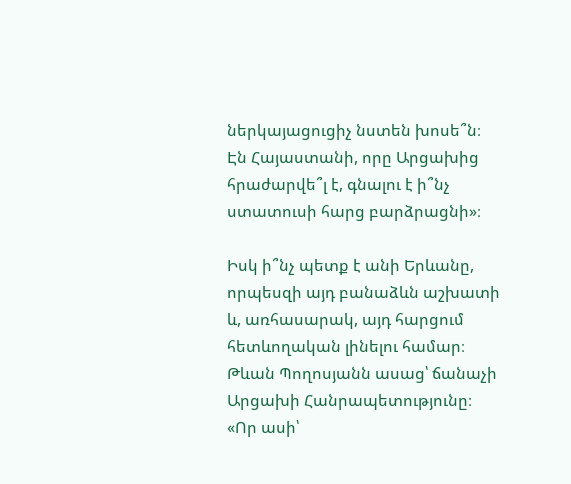ներկայացուցիչ նստեն խոսե՞ն։ Էն Հայաստանի, որը Արցախից հրաժարվե՞լ է, գնալու է ի՞նչ ստատուսի հարց բարձրացնի»։

Իսկ ի՞նչ պետք է անի Երևանը, որպեսզի այդ բանաձևն աշխատի և, առհասարակ, այդ հարցում հետևողական լինելու համար։ Թևան Պողոսյանն ասաց՝ ճանաչի Արցախի Հանրապետությունը։ «Որ ասի՝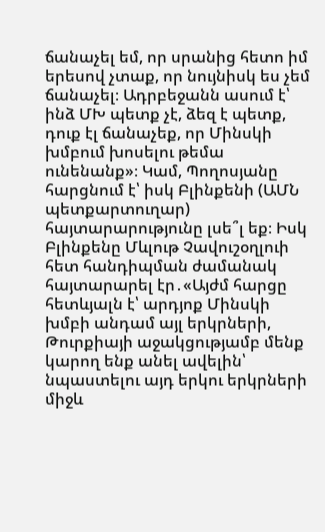ճանաչել եմ, որ սրանից հետո իմ երեսով չտաք, որ նույնիսկ ես չեմ ճանաչել։ Ադրբեջանն ասում է՝ ինձ ՄԽ պետք չէ, ձեզ է պետք, դուք էլ ճանաչեք, որ Մինսկի խմբում խոսելու թեմա ունենանք»։ Կամ, Պողոսյանը հարցնում է՝ իսկ Բլինքենի (ԱՄՆ պետքարտուղար) հայտարարությունը լսե՞լ եք։ Իսկ Բլինքենը Մևլութ Չավուշօղլուի հետ հանդիպման ժամանակ հայտարարել էր․«Այժմ հարցը հետևյալն է՝ արդյոք Մինսկի խմբի անդամ այլ երկրների, Թուրքիայի աջակցությամբ մենք կարող ենք անել ավելին՝ նպաստելու այդ երկու երկրների միջև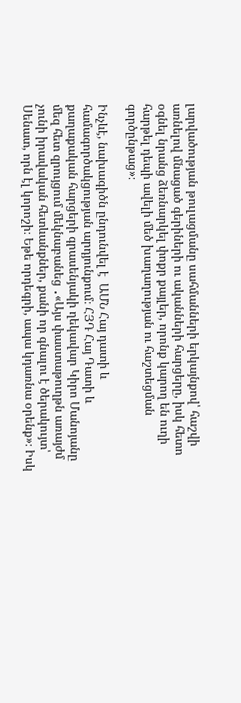լարվածության թուլացմանը սահմանների երկայնքով՝ հաշվի առնելով մնացած գերիների ու ականների հարցերը, իսկ հետո օգնել նրանց ձեռնարկել փոքր քայլեր, որոնք կարող են ուղի հարթել դեպի ավելի մեծ խաղաղության ու հաշտեցման գործընթաց»։

Ինչևէ, նախագիծն ընդունվել է  ԱՄՆ Հայ դատի և համագործակցության արդյունքում։ ՀՅԴ Հայ Դատի և քաղաքական հարցերի գրասենյակի ղեկավար Կիրո Մանոյանը մեզ հետ զրույցում մեկնաբանեց ․«Այս փաստաթուղթն առայժմ չունի իրավական հետևանքներ, քանի որ գնալու է ծերակույտ՝ Սենատ, որն էլ կորոշի։ Եթե որդեգրի, ապա կդառնա օրենք»։ Իսկ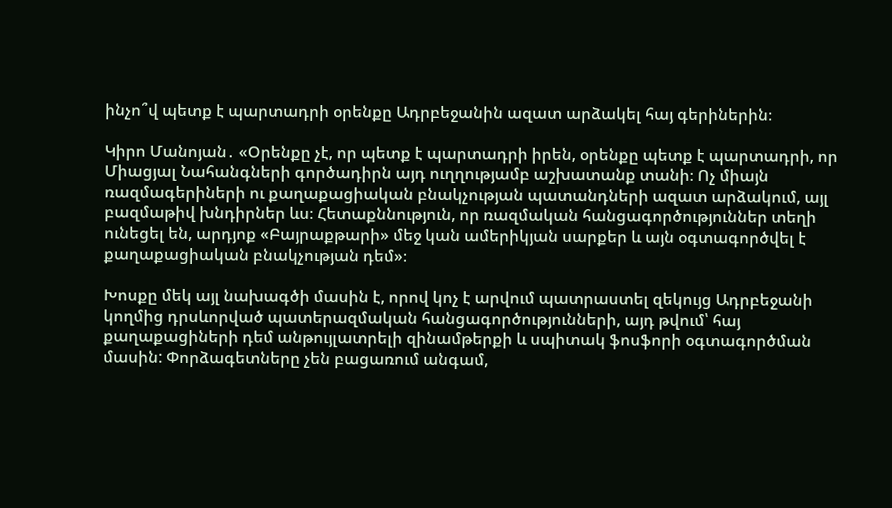ինչո՞վ պետք է պարտադրի օրենքը Ադրբեջանին ազատ արձակել հայ գերիներին։

Կիրո Մանոյան․ «Օրենքը չէ, որ պետք է պարտադրի իրեն, օրենքը պետք է պարտադրի, որ Միացյալ Նահանգների գործադիրն այդ ուղղությամբ աշխատանք տանի։ Ոչ միայն ռազմագերիների ու քաղաքացիական բնակչության պատանդների ազատ արձակում, այլ բազմաթիվ խնդիրներ ևս։ Հետաքննություն, որ ռազմական հանցագործություններ տեղի ունեցել են, արդյոք «Բայրաքթարի» մեջ կան ամերիկյան սարքեր և այն օգտագործվել է քաղաքացիական բնակչության դեմ»։

Խոսքը մեկ այլ նախագծի մասին է, որով կոչ է արվում պատրաստել զեկույց Ադրբեջանի կողմից դրսևորված պատերազմական հանցագործությունների, այդ թվում՝ հայ քաղաքացիների դեմ անթույլատրելի զինամթերքի և սպիտակ ֆոսֆորի օգտագործման մասին: Փորձագետները չեն բացառում անգամ,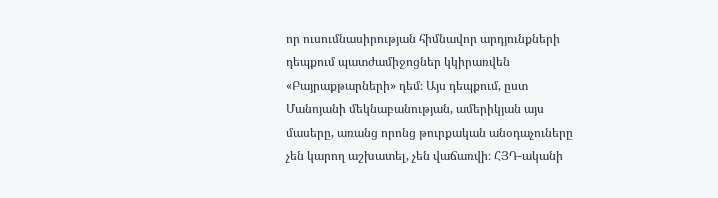որ ուսումնասիրության հիմնավոր արդյունքների դեպքում պատժամիջոցներ կկիրառվեն «Բայրաքթարների» դեմ։ Այս դեպքում, ըստ Մանոյանի մեկնաբանության, ամերիկյան այս մասերը, առանց որոնց թուրքական անօդաչուները չեն կարող աշխատել, չեն վաճառվի։ ՀՅԴ-ականի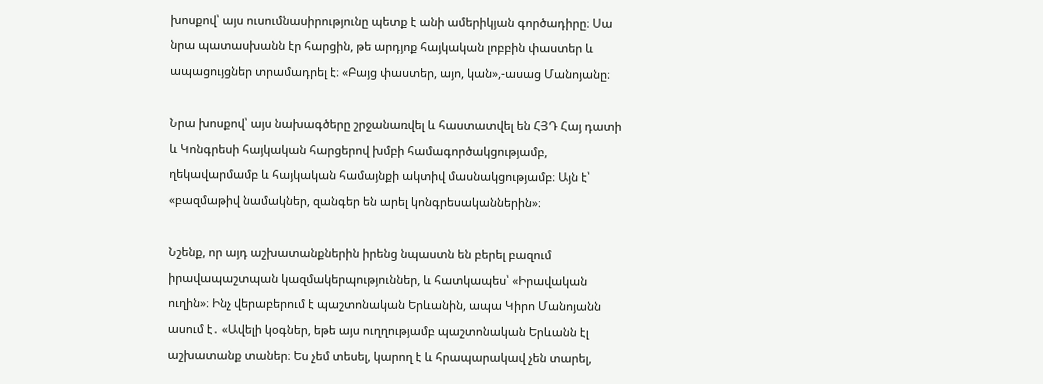խոսքով՝ այս ուսումնասիրությունը պետք է անի ամերիկյան գործադիրը։ Սա նրա պատասխանն էր հարցին, թե արդյոք հայկական լոբբին փաստեր և ապացույցներ տրամադրել է։ «Բայց փաստեր, այո, կան»,-ասաց Մանոյանը։

Նրա խոսքով՝ այս նախագծերը շրջանառվել և հաստատվել են ՀՅԴ Հայ դատի և Կոնգրեսի հայկական հարցերով խմբի համագործակցությամբ, ղեկավարմամբ և հայկական համայնքի ակտիվ մասնակցությամբ։ Այն է՝ «բազմաթիվ նամակներ, զանգեր են արել կոնգրեսականներին»։

Նշենք, որ այդ աշխատանքներին իրենց նպաստն են բերել բազում իրավապաշտպան կազմակերպություններ, և հատկապես՝ «Իրավական ուղին»։ Ինչ վերաբերում է պաշտոնական Երևանին, ապա Կիրո Մանոյանն ասում է․ «Ավելի կօգներ, եթե այս ուղղությամբ պաշտոնական Երևանն էլ աշխատանք տաներ։ Ես չեմ տեսել, կարող է և հրապարակավ չեն տարել,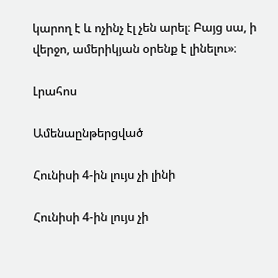կարող է և ոչինչ էլ չեն արել։ Բայց սա, ի վերջո, ամերիկյան օրենք է լինելու»։

Լրահոս

Ամենաընթերցված

Հունիսի 4-ին լույս չի լինի

Հունիսի 4-ին լույս չի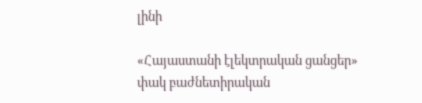լինի

«Հայաստանի էլեկտրական ցանցեր» փակ բաժնետիրական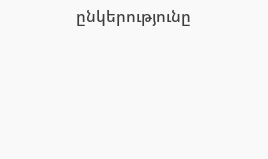ընկերությունը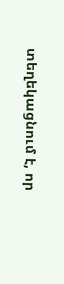տեղեկացնում է, որ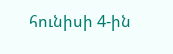հունիսի 4-ին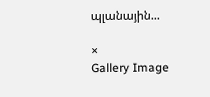պլանային...

×
Gallery Image